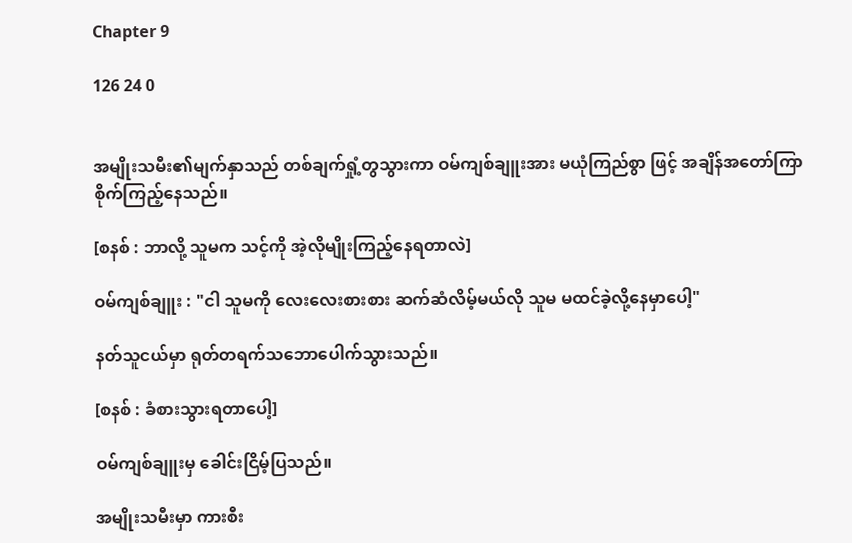Chapter 9

126 24 0


အမျိုးသမီး၏မျက်နှာသည် တစ်ချက်ရှုံ့တွသွားကာ ဝမ်ကျစ်ချူးအား မယုံကြည်စွာ ဖြင့် အချိန်အတော်ကြာ စိုက်ကြည့်နေသည်။

[စနစ် : ဘာလို့ သူမက သင့်ကို အဲ့လိုမျိုးကြည့်နေရတာလဲ]

ဝမ်ကျစ်ချူး : "ငါ သူမကို လေးလေးစားစား ဆက်ဆံလိမ့်မယ်လို သူမ မထင်ခဲ့လို့နေမှာပေါ့"

နတ်သူငယ်မှာ ရုတ်တရက်သဘောပေါက်သွားသည်။

[စနစ် : ခံစားသွားရတာပေါ့]

ဝမ်ကျစ်ချူးမှ ခေါင်းငြိမ့်ပြသည်။

အမျိုးသမီးမှာ ကားစီး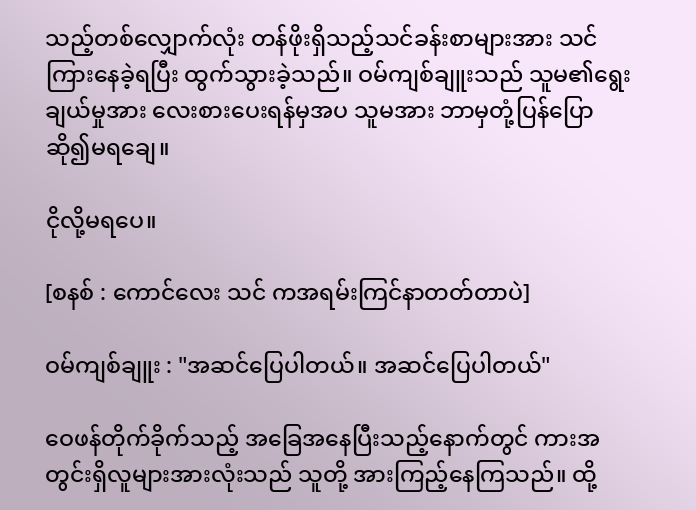သည့်တစ်လျှောက်လုံး တန်ဖိုးရှိသည့်သင်ခန်းစာများအား သင်ကြားနေခဲ့ရပြီး ထွက်သွားခဲ့သည်။ ဝမ်ကျစ်ချူးသည် သူမ၏ရွေးချယ်မှုအား လေးစားပေးရန်မှအပ သူမအား ဘာမှတုံ့ပြန်ပြောဆို၍မရချေ။

ငိုလို့မရပေ။

[စနစ် : ကောင်လေး သင် ကအရမ်းကြင်နာတတ်တာပဲ]

ဝမ်ကျစ်ချူး : "အဆင်ပြေပါတယ်။ အဆင်ပြေပါတယ်"

ဝေဖန်တိုက်ခိုက်သည့် အခြေအနေပြီးသည့်နောက်တွင် ကားအတွင်းရှိလူများအားလုံးသည် သူတို့ အားကြည့်နေကြသည်။ ထို့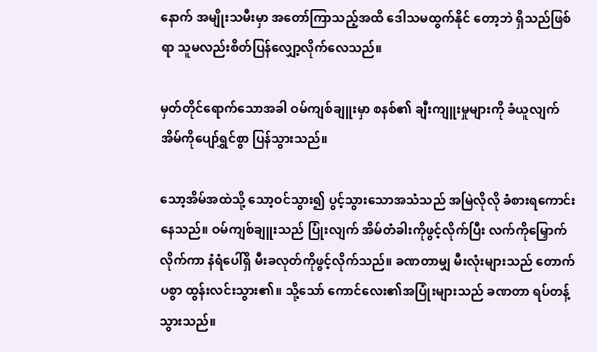နောက် အမျိုးသမီးမှာ အတော်ကြာသည့်အထိ ဒေါသမထွက်နိုင် တော့ဘဲ ရှိသည်ဖြစ်ရာ သူမလည်းစိတ်ပြန်လျှော့လိုက်လေသည်။

မှတ်တိုင်ရောက်သောအခါ ဝမ်ကျစ်ချူးမှာ စနစ်၏ ချီးကျူးမှုများကို ခံယူလျက် အိမ်ကိုပျော်ရွှင်စွာ ပြန်သွားသည်။

သော့အိမ်အထဲသို့ သော့ဝင်သွား၍ ပွင့်သွားသောအသံသည် အမြဲလိုလို ခံစားရကောင်းနေသည်။ ဝမ်ကျစ်ချူးသည် ပြုံးလျက် အိမ်တံခါးကိုဖွင့်လိုက်ပြီး လက်ကိုမြှောက်လိုက်ကာ နံရံပေါ်ရှိ မီးခလုတ်ကိုဖွင့်လိုက်သည်။ ခဏတာမျှ မီးလုံးများသည် တောက်ပစွာ ထွန်းလင်းသွား၏။ သို့သော် ကောင်လေး၏အပြုံးများသည် ခဏတာ ရပ်တန့်သွားသည်။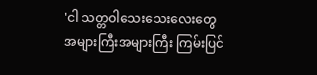'ငါ သတ္တဝါသေးသေးလေးတွေ အများကြီးအများကြီး ကြမ်းပြင်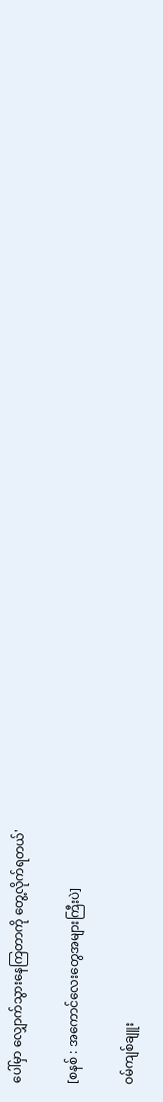ပေါ်မှာ လျှောက်သွားနေကြတာကို တွေ့လိုက်ရတယ်'

[စနစ် : အကောင်လေးတွေအများကြီးပဲ]

ဝမ်ကျစ်ချူး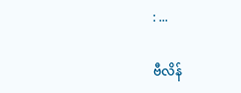: ...

ဗီလိန်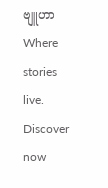ဗျူဟာWhere stories live. Discover now